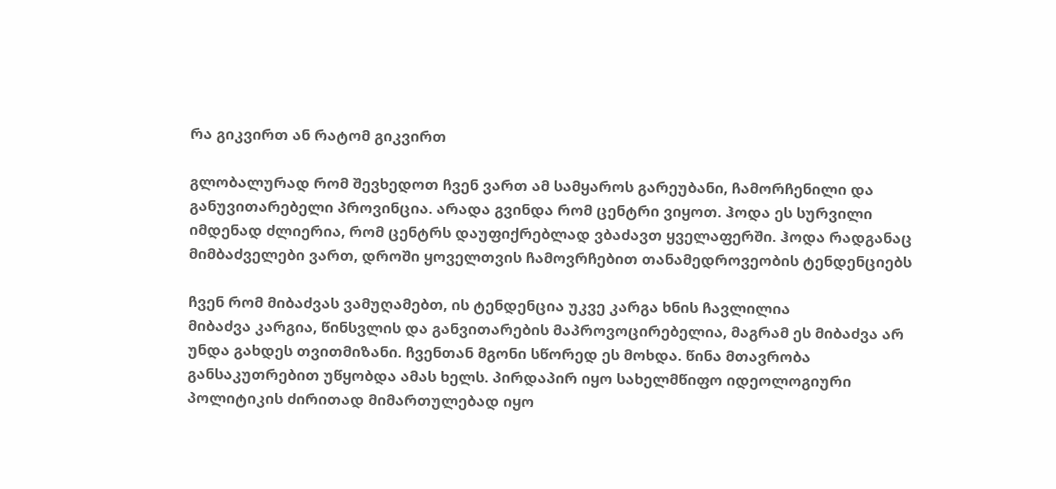რა გიკვირთ ან რატომ გიკვირთ

გლობალურად რომ შევხედოთ ჩვენ ვართ ამ სამყაროს გარეუბანი, ჩამორჩენილი და განუვითარებელი პროვინცია. არადა გვინდა რომ ცენტრი ვიყოთ. ჰოდა ეს სურვილი იმდენად ძლიერია, რომ ცენტრს დაუფიქრებლად ვბაძავთ ყველაფერში. ჰოდა რადგანაც მიმბაძველები ვართ, დროში ყოველთვის ჩამოვრჩებით თანამედროვეობის ტენდენციებს

ჩვენ რომ მიბაძვას ვამუღამებთ, ის ტენდენცია უკვე კარგა ხნის ჩავლილია
მიბაძვა კარგია, წინსვლის და განვითარების მაპროვოცირებელია, მაგრამ ეს მიბაძვა არ უნდა გახდეს თვითმიზანი. ჩვენთან მგონი სწორედ ეს მოხდა. წინა მთავრობა განსაკუთრებით უწყობდა ამას ხელს. პირდაპირ იყო სახელმწიფო იდეოლოგიური პოლიტიკის ძირითად მიმართულებად იყო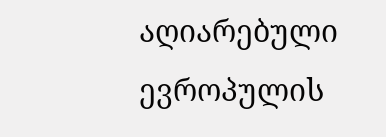აღიარებული ევროპულის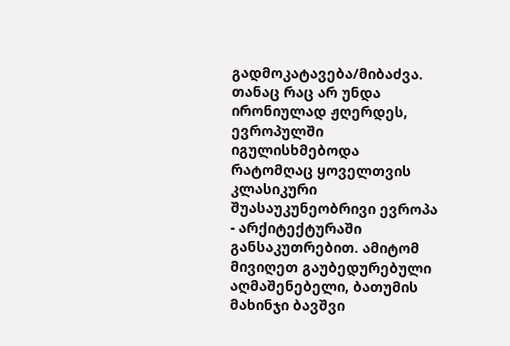გადმოკატავება/მიბაძვა. თანაც რაც არ უნდა ირონიულად ჟღერდეს, ევროპულში იგულისხმებოდა რატომღაც ყოველთვის კლასიკური შუასაუკუნეობრივი ევროპა - არქიტექტურაში განსაკუთრებით. ამიტომ მივიღეთ გაუბედურებული აღმაშენებელი, ბათუმის მახინჯი ბავშვი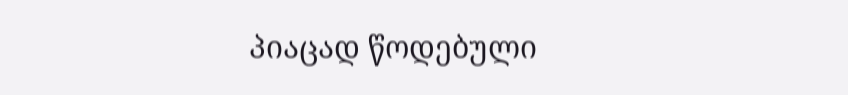პიაცად წოდებული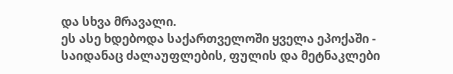და სხვა მრავალი.
ეს ასე ხდებოდა საქართველოში ყველა ეპოქაში - საიდანაც ძალაუფლების, ფულის და მეტნაკლები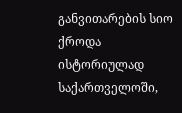განვითარების სიო ქროდა ისტორიულად საქართველოში,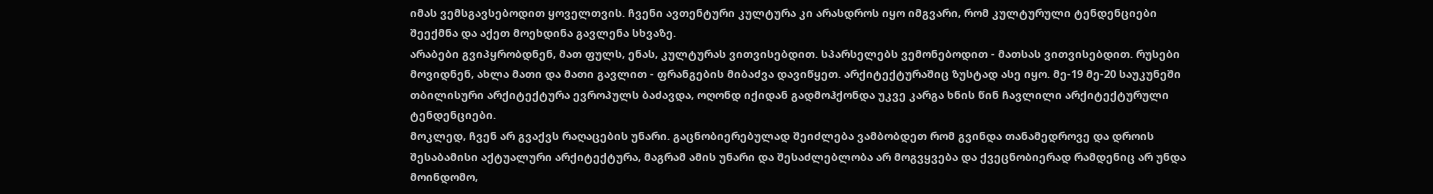იმას ვემსგავსებოდით ყოველთვის. ჩვენი ავთენტური კულტურა კი არასდროს იყო იმგვარი, რომ კულტურული ტენდენციები შეექმნა და აქეთ მოეხდინა გავლენა სხვაზე.
არაბები გვიპყრობდნენ, მათ ფულს, ენას, კულტურას ვითვისებდით. სპარსელებს ვემონებოდით - მათსას ვითვისებდით. რუსები მოვიდნენ, ახლა მათი და მათი გავლით - ფრანგების მიბაძვა დავიწყეთ. არქიტექტურაშიც ზუსტად ასე იყო. მე-19 მე-20 საუკუნეში თბილისური არქიტექტურა ევროპულს ბაძავდა, ოღონდ იქიდან გადმოჰქონდა უკვე კარგა ხნის წინ ჩავლილი არქიტექტურული ტენდენციები.
მოკლედ, ჩვენ არ გვაქვს რაღაცების უნარი. გაცნობიერებულად შეიძლება ვამბობდეთ რომ გვინდა თანამედროვე და დროის შესაბამისი აქტუალური არქიტექტურა, მაგრამ ამის უნარი და შესაძლებლობა არ მოგვყვება და ქვეცნობიერად რამდენიც არ უნდა მოინდომო,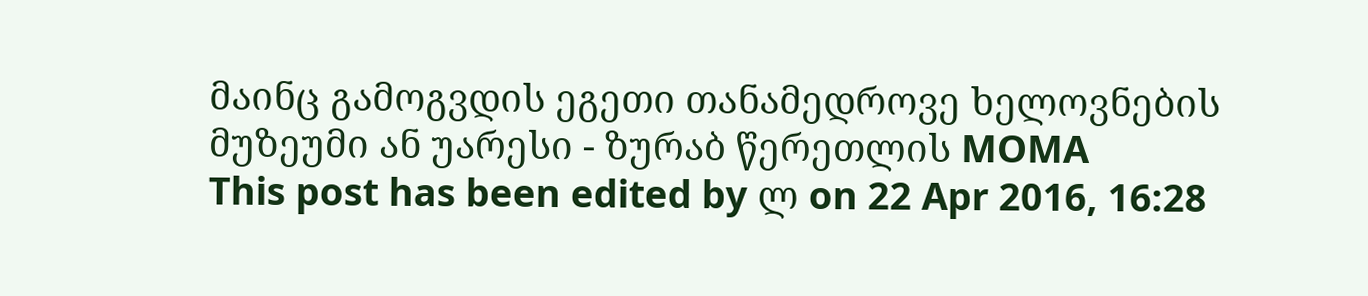მაინც გამოგვდის ეგეთი თანამედროვე ხელოვნების მუზეუმი ან უარესი - ზურაბ წერეთლის MOMA
This post has been edited by ლ on 22 Apr 2016, 16:28